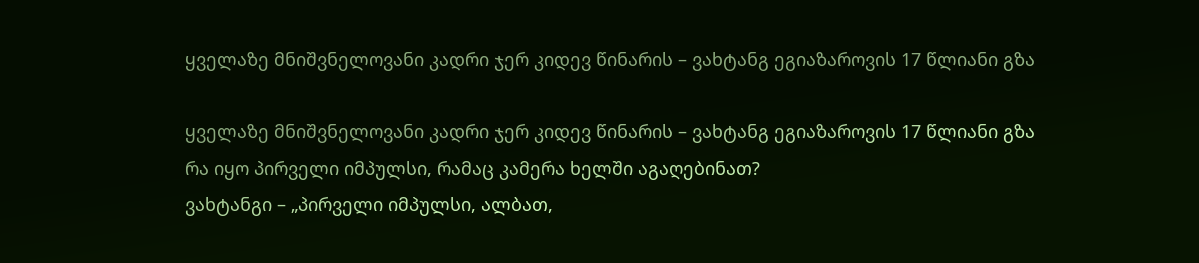ყველაზე მნიშვნელოვანი კადრი ჯერ კიდევ წინარის – ვახტანგ ეგიაზაროვის 17 წლიანი გზა

ყველაზე მნიშვნელოვანი კადრი ჯერ კიდევ წინარის – ვახტანგ ეგიაზაროვის 17 წლიანი გზა
რა იყო პირველი იმპულსი, რამაც კამერა ხელში აგაღებინათ?
ვახტანგი – „პირველი იმპულსი, ალბათ,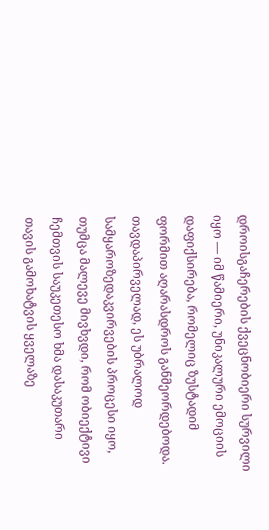დროისგაჩერების ქვეცნობიერი სურვილი იყო — იმ წამიერი, უნიკალური ემოციის დაფიქსირება, რომელიც ზუსტადიმ ფორმით აღარასდროს განმეორდებოდა. თავდაპირველად, ეს უბრალოდ სამყაროზედაკვირვების პროცესი იყო, თუმცა მალევე მივხვდი, რომ ობიექტივი ჩემთვის საუკეთესო ხმა დასაკუთარი თავის გამოხატვის ყველაზე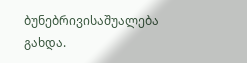ბუნებრივისაშუალება გახდა.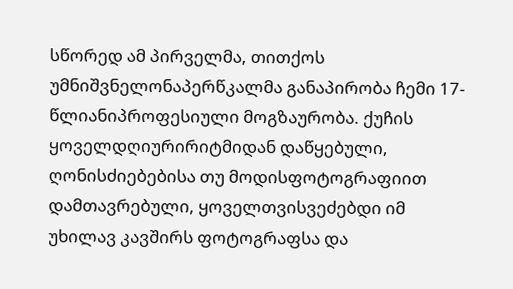სწორედ ამ პირველმა, თითქოს უმნიშვნელონაპერწკალმა განაპირობა ჩემი 17-წლიანიპროფესიული მოგზაურობა. ქუჩის ყოველდღიურირიტმიდან დაწყებული, ღონისძიებებისა თუ მოდისფოტოგრაფიით დამთავრებული, ყოველთვისვეძებდი იმ უხილავ კავშირს ფოტოგრაფსა და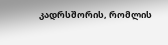კადრსშორის, რომლის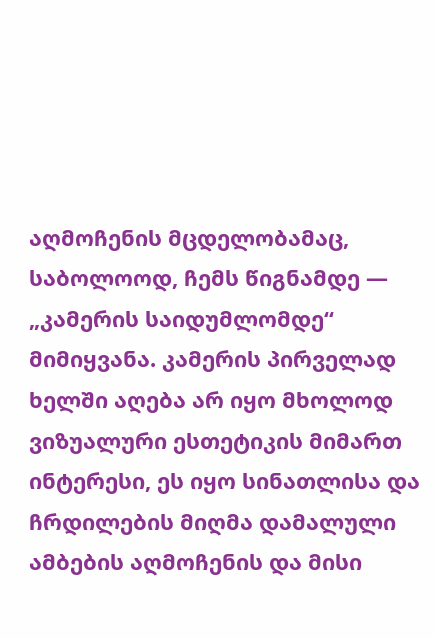აღმოჩენის მცდელობამაც, საბოლოოდ, ჩემს წიგნამდე — „კამერის საიდუმლომდე“ მიმიყვანა. კამერის პირველად ხელში აღება არ იყო მხოლოდ ვიზუალური ესთეტიკის მიმართ ინტერესი, ეს იყო სინათლისა და ჩრდილების მიღმა დამალული ამბების აღმოჩენის და მისი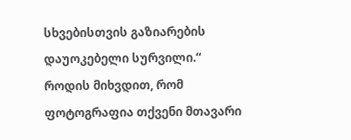სხვებისთვის გაზიარების დაუოკებელი სურვილი.“
როდის მიხვდით, რომ ფოტოგრაფია თქვენი მთავარი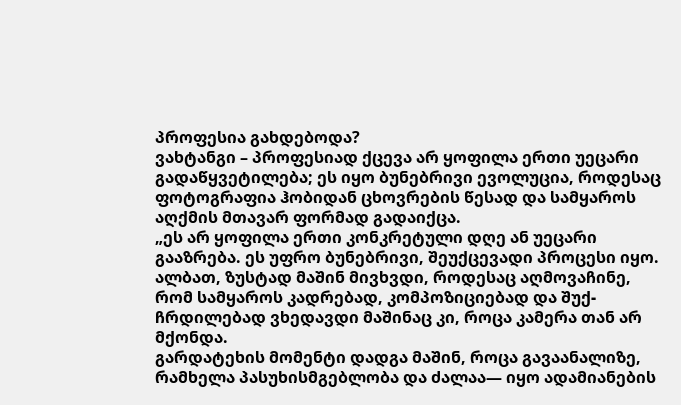პროფესია გახდებოდა?
ვახტანგი – პროფესიად ქცევა არ ყოფილა ერთი უეცარი გადაწყვეტილება; ეს იყო ბუნებრივი ევოლუცია, როდესაც ფოტოგრაფია ჰობიდან ცხოვრების წესად და სამყაროს აღქმის მთავარ ფორმად გადაიქცა.
„ეს არ ყოფილა ერთი კონკრეტული დღე ან უეცარი გააზრება. ეს უფრო ბუნებრივი, შეუქცევადი პროცესი იყო. ალბათ, ზუსტად მაშინ მივხვდი, როდესაც აღმოვაჩინე, რომ სამყაროს კადრებად, კომპოზიციებად და შუქ-ჩრდილებად ვხედავდი მაშინაც კი, როცა კამერა თან არ მქონდა.
გარდატეხის მომენტი დადგა მაშინ, როცა გავაანალიზე, რამხელა პასუხისმგებლობა და ძალაა— იყო ადამიანების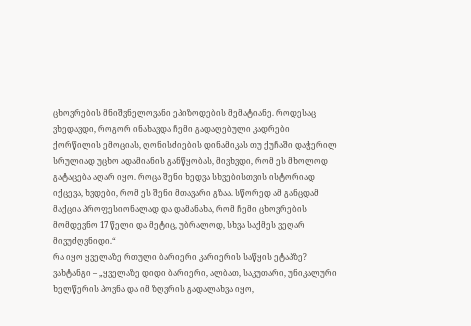ცხოვრების მნიშვნელოვანი ეპიზოდების მემატიანე. როდესაც ვხედავდი, როგორ ინახავდა ჩემი გადაღებული კადრები ქორწილის ემოციას, ღონისძიების დინამიკას თუ ქუჩაში დაჭერილ სრულიად უცხო ადამიანის განწყობას, მივხვდი, რომ ეს მხოლოდ გატაცება აღარ იყო. როცა შენი ხედვა სხვებისთვის ისტორიად იქცევა, ხვდები, რომ ეს შენი მთავარი გზაა. სწორედ ამ განცდამ მაქცია პროფესიონალად და დამანახა, რომ ჩემი ცხოვრების მომდევნო 17 წელი და მეტიც, უბრალოდ, სხვა საქმეს ვეღარ მივუძღვნიდი.“
რა იყო ყველაზე რთული ბარიერი კარიერის საწყის ეტაპზე?
ვახტანგი – „ყველაზე დიდი ბარიერი, ალბათ, საკუთარი, უნიკალური ხელწერის პოვნა და იმ ზღვრის გადალახვა იყო,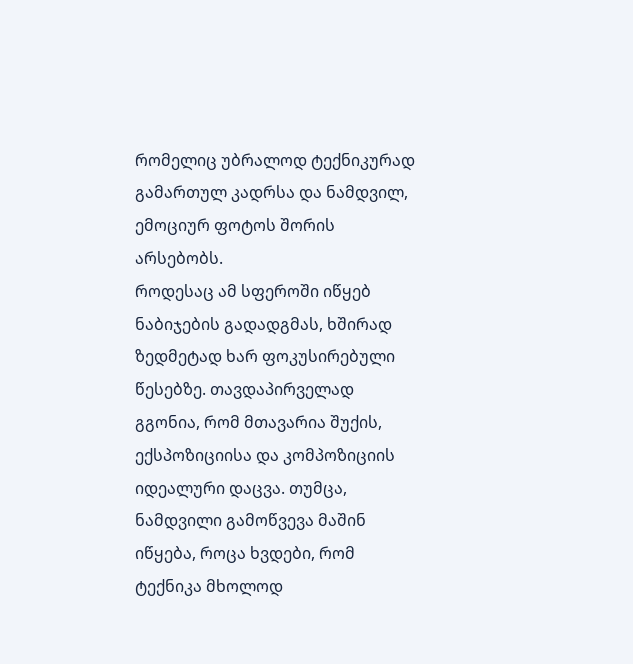რომელიც უბრალოდ ტექნიკურად გამართულ კადრსა და ნამდვილ, ემოციურ ფოტოს შორის არსებობს.
როდესაც ამ სფეროში იწყებ ნაბიჯების გადადგმას, ხშირად ზედმეტად ხარ ფოკუსირებული წესებზე. თავდაპირველად გგონია, რომ მთავარია შუქის, ექსპოზიციისა და კომპოზიციის იდეალური დაცვა. თუმცა, ნამდვილი გამოწვევა მაშინ იწყება, როცა ხვდები, რომ ტექნიკა მხოლოდ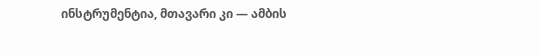ინსტრუმენტია, მთავარი კი — ამბის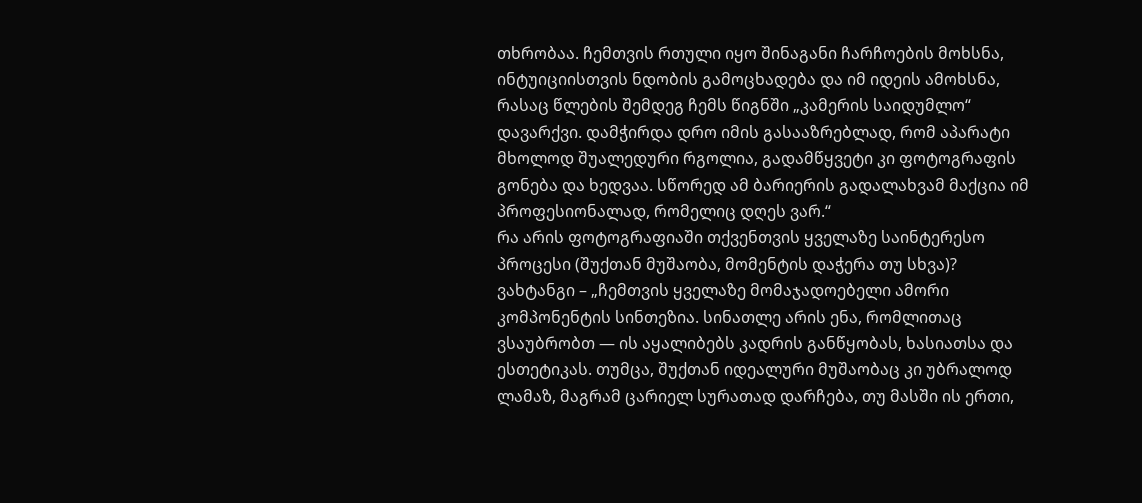თხრობაა. ჩემთვის რთული იყო შინაგანი ჩარჩოების მოხსნა, ინტუიციისთვის ნდობის გამოცხადება და იმ იდეის ამოხსნა, რასაც წლების შემდეგ ჩემს წიგნში „კამერის საიდუმლო“ დავარქვი. დამჭირდა დრო იმის გასააზრებლად, რომ აპარატი მხოლოდ შუალედური რგოლია, გადამწყვეტი კი ფოტოგრაფის გონება და ხედვაა. სწორედ ამ ბარიერის გადალახვამ მაქცია იმ პროფესიონალად, რომელიც დღეს ვარ.“
რა არის ფოტოგრაფიაში თქვენთვის ყველაზე საინტერესო პროცესი (შუქთან მუშაობა, მომენტის დაჭერა თუ სხვა)?
ვახტანგი – „ჩემთვის ყველაზე მომაჯადოებელი ამორი კომპონენტის სინთეზია. სინათლე არის ენა, რომლითაც ვსაუბრობთ — ის აყალიბებს კადრის განწყობას, ხასიათსა და ესთეტიკას. თუმცა, შუქთან იდეალური მუშაობაც კი უბრალოდ ლამაზ, მაგრამ ცარიელ სურათად დარჩება, თუ მასში ის ერთი,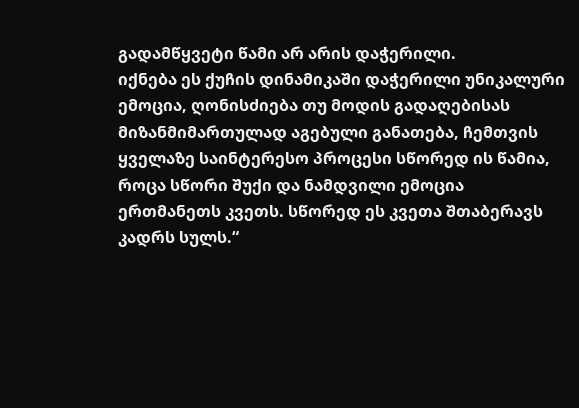გადამწყვეტი წამი არ არის დაჭერილი.
იქნება ეს ქუჩის დინამიკაში დაჭერილი უნიკალური ემოცია, ღონისძიება თუ მოდის გადაღებისას მიზანმიმართულად აგებული განათება, ჩემთვის ყველაზე საინტერესო პროცესი სწორედ ის წამია, როცა სწორი შუქი და ნამდვილი ემოცია ერთმანეთს კვეთს. სწორედ ეს კვეთა შთაბერავს კადრს სულს.“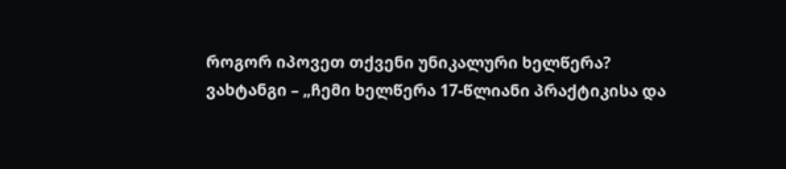როგორ იპოვეთ თქვენი უნიკალური ხელწერა?
ვახტანგი – „ჩემი ხელწერა 17-წლიანი პრაქტიკისა და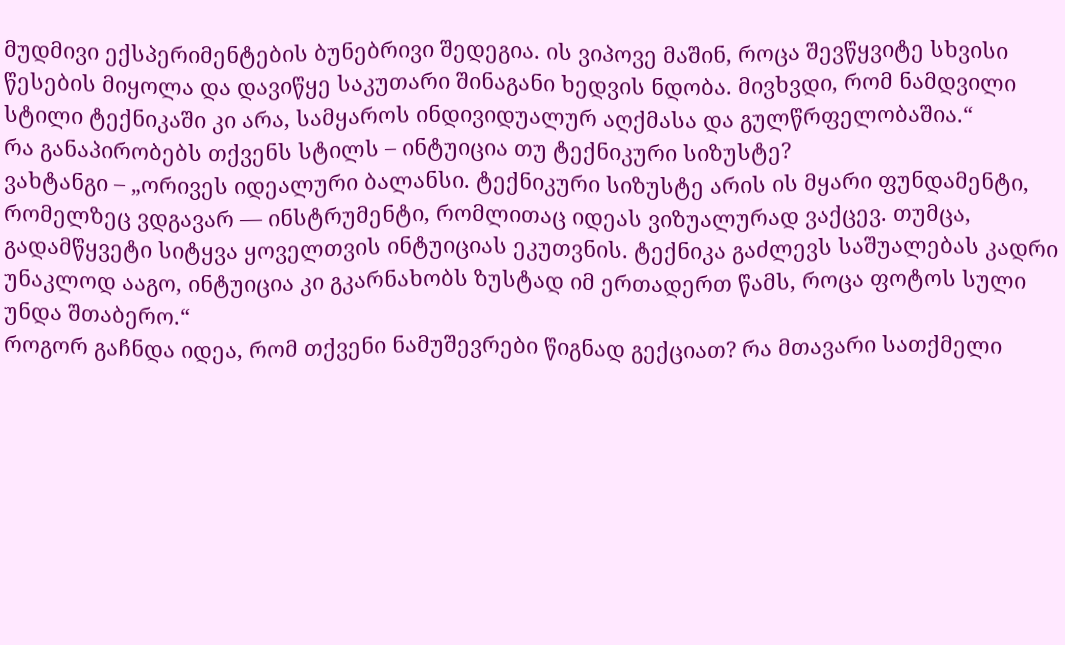მუდმივი ექსპერიმენტების ბუნებრივი შედეგია. ის ვიპოვე მაშინ, როცა შევწყვიტე სხვისი წესების მიყოლა და დავიწყე საკუთარი შინაგანი ხედვის ნდობა. მივხვდი, რომ ნამდვილი სტილი ტექნიკაში კი არა, სამყაროს ინდივიდუალურ აღქმასა და გულწრფელობაშია.“
რა განაპირობებს თქვენს სტილს – ინტუიცია თუ ტექნიკური სიზუსტე?
ვახტანგი – „ორივეს იდეალური ბალანსი. ტექნიკური სიზუსტე არის ის მყარი ფუნდამენტი, რომელზეც ვდგავარ — ინსტრუმენტი, რომლითაც იდეას ვიზუალურად ვაქცევ. თუმცა, გადამწყვეტი სიტყვა ყოველთვის ინტუიციას ეკუთვნის. ტექნიკა გაძლევს საშუალებას კადრი უნაკლოდ ააგო, ინტუიცია კი გკარნახობს ზუსტად იმ ერთადერთ წამს, როცა ფოტოს სული უნდა შთაბერო.“
როგორ გაჩნდა იდეა, რომ თქვენი ნამუშევრები წიგნად გექციათ? რა მთავარი სათქმელი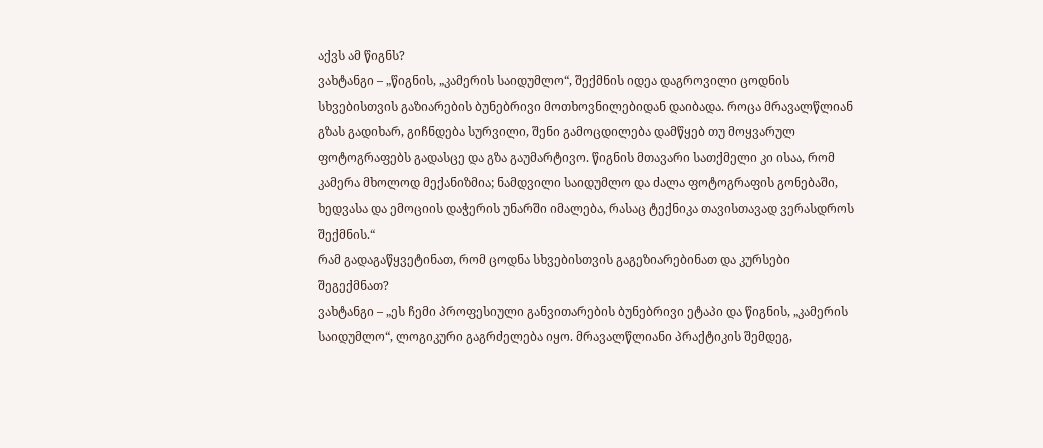აქვს ამ წიგნს?
ვახტანგი – „წიგნის, „კამერის საიდუმლო“, შექმნის იდეა დაგროვილი ცოდნის სხვებისთვის გაზიარების ბუნებრივი მოთხოვნილებიდან დაიბადა. როცა მრავალწლიან გზას გადიხარ, გიჩნდება სურვილი, შენი გამოცდილება დამწყებ თუ მოყვარულ ფოტოგრაფებს გადასცე და გზა გაუმარტივო. წიგნის მთავარი სათქმელი კი ისაა, რომ კამერა მხოლოდ მექანიზმია; ნამდვილი საიდუმლო და ძალა ფოტოგრაფის გონებაში, ხედვასა და ემოციის დაჭერის უნარში იმალება, რასაც ტექნიკა თავისთავად ვერასდროს შექმნის.“
რამ გადაგაწყვეტინათ, რომ ცოდნა სხვებისთვის გაგეზიარებინათ და კურსები შეგექმნათ?
ვახტანგი – „ეს ჩემი პროფესიული განვითარების ბუნებრივი ეტაპი და წიგნის, „კამერის საიდუმლო“, ლოგიკური გაგრძელება იყო. მრავალწლიანი პრაქტიკის შემდეგ,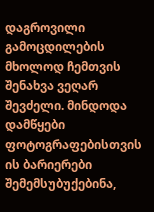დაგროვილი გამოცდილების მხოლოდ ჩემთვის შენახვა ვეღარ შევძელი. მინდოდა დამწყები ფოტოგრაფებისთვის ის ბარიერები შემემსუბუქებინა,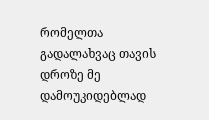რომელთა გადალახვაც თავის დროზე მე დამოუკიდებლად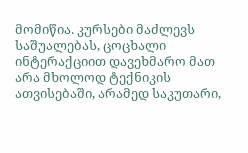მომიწია. კურსები მაძლევს საშუალებას, ცოცხალი ინტერაქციით დავეხმარო მათ არა მხოლოდ ტექნიკის ათვისებაში, არამედ საკუთარი,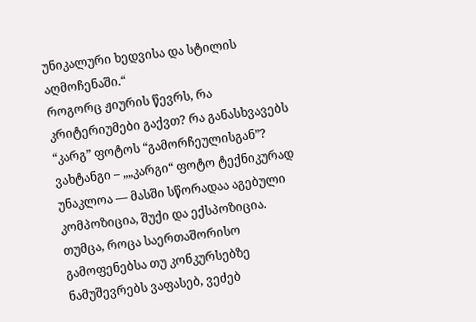უნიკალური ხედვისა და სტილის აღმოჩენაში.“
როგორც ჟიურის წევრს, რა კრიტერიუმები გაქვთ? რა განასხვავებს “კარგ” ფოტოს “გამორჩეულისგან”?
ვახტანგი – „„კარგი“ ფოტო ტექნიკურად უნაკლოა — მასში სწორადაა აგებული კომპოზიცია, შუქი და ექსპოზიცია. თუმცა, როცა საერთაშორისო გამოფენებსა თუ კონკურსებზე ნამუშევრებს ვაფასებ, ვეძებ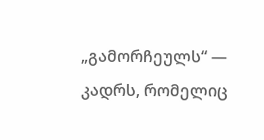„გამორჩეულს“ — კადრს, რომელიც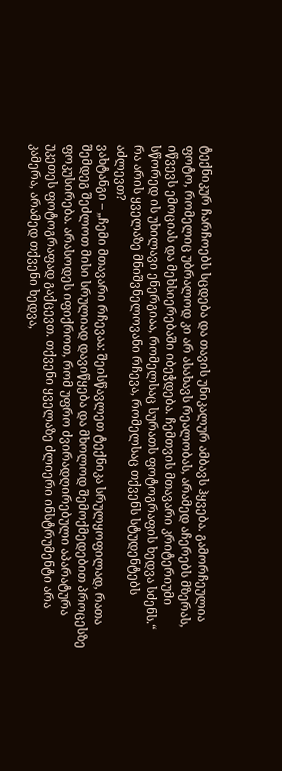ტექნიკურ ჩარჩოებს სცდება და თავის უნიკალურ ამბავს ჰყვება. გამორჩეულია ფოტო, რომელიც უბრალოდ კი არ ასახავს რეალობას, არამედ აჩერებს მზერას, იწვევს ემოციას და მეხსიერებაში იბეჭდება. ჩემთვის მთავარი კრიტერიუმი სწორედ ის უხილავი ენერგიაა, რომელსაც სურათს ფოტოგრაფის ხედვა სძენს.“
რა არის ყველაზე მნიშვნელოვანი რჩევა, რომელსაც თქვენს სტუდენტებს აძლევთ?
ვახტანგი – „ჩემი მთავარი რჩევაა: შეისწავლეთ ტექნიკა სრულყოფილად, რათა შემდეგ შეძლოთ მისი სრულიად დავიწყება და მხოლოდ შემოქმედებით პროცესზე ფოკუსირება. არასოდეს იფიქროთ, რომ უფრო ძვირადღირებული აპარატურა უკეთეს ფოტოგრაფად გაქცევთ. თქვენი ყველაზე ძლიერი ინსტრუმენტი არა კამერა, არამედ თქვენი ხედვა,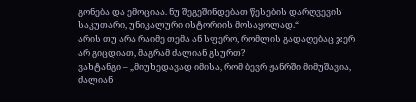გონება და ემოციაა. ნუ შეგეშინდებათ წესების დარღვევის საკუთარი, უნიკალური ისტორიის მოსაყოლად.“
არის თუ არა რაიმე თემა ან სფერო, რომლის გადაღებაც ჯერ არ გიცდიათ, მაგრამ ძალიან გსურთ?
ვახტანგი – „მიუხედავად იმისა, რომ ბევრ ჟანრში მიმუშავია, ძალიან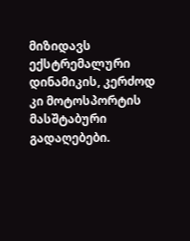მიზიდავს ექსტრემალური დინამიკის, კერძოდ კი მოტოსპორტის მასშტაბური გადაღებები.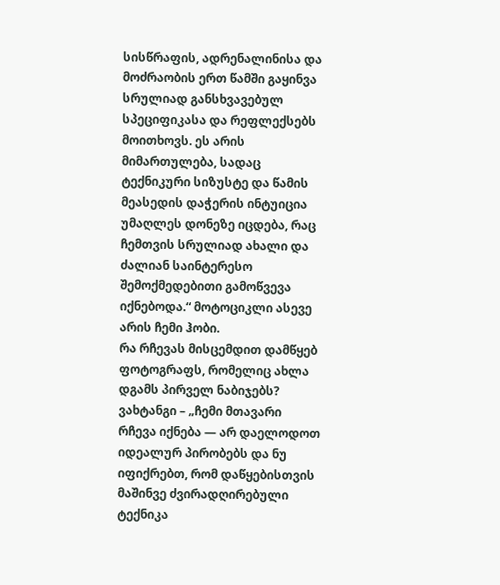სისწრაფის, ადრენალინისა და მოძრაობის ერთ წამში გაყინვა სრულიად განსხვავებულ სპეციფიკასა და რეფლექსებს მოითხოვს. ეს არის მიმართულება, სადაც ტექნიკური სიზუსტე და წამის მეასედის დაჭერის ინტუიცია უმაღლეს დონეზე იცდება, რაც ჩემთვის სრულიად ახალი და ძალიან საინტერესო შემოქმედებითი გამოწვევა იქნებოდა.“ მოტოციკლი ასევე არის ჩემი ჰობი.
რა რჩევას მისცემდით დამწყებ ფოტოგრაფს, რომელიც ახლა დგამს პირველ ნაბიჯებს?
ვახტანგი – „ჩემი მთავარი რჩევა იქნება — არ დაელოდოთ იდეალურ პირობებს და ნუ იფიქრებთ, რომ დაწყებისთვის მაშინვე ძვირადღირებული ტექნიკა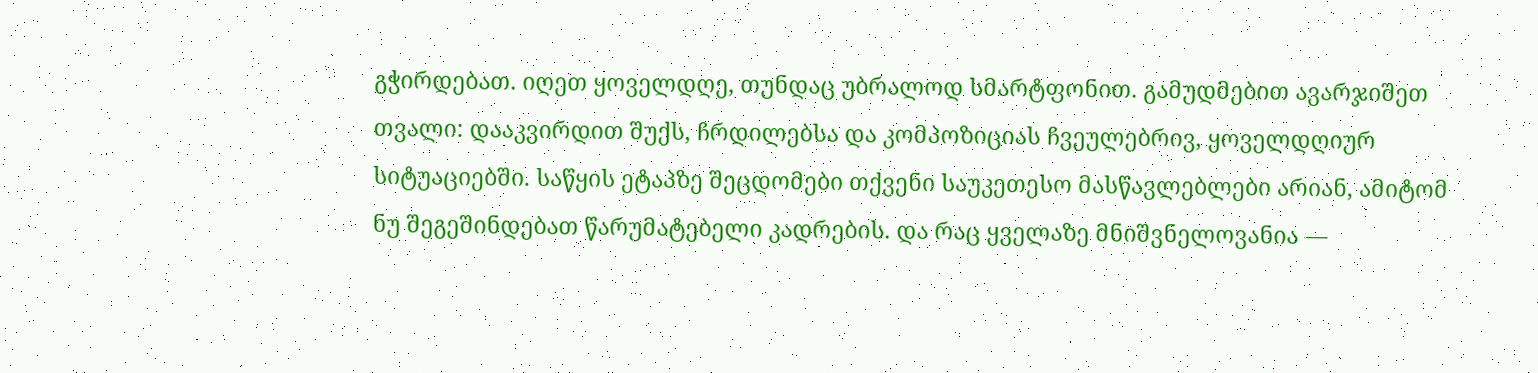გჭირდებათ. იღეთ ყოველდღე, თუნდაც უბრალოდ სმარტფონით. გამუდმებით ავარჯიშეთ თვალი: დააკვირდით შუქს, ჩრდილებსა და კომპოზიციას ჩვეულებრივ, ყოველდღიურ სიტუაციებში. საწყის ეტაპზე შეცდომები თქვენი საუკეთესო მასწავლებლები არიან, ამიტომ ნუ შეგეშინდებათ წარუმატებელი კადრების. და რაც ყველაზე მნიშვნელოვანია —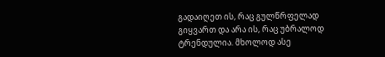გადაიღეთ ის, რაც გულწრფელად გიყვართ და არა ის, რაც უბრალოდ ტრენდულია. მხოლოდ ასე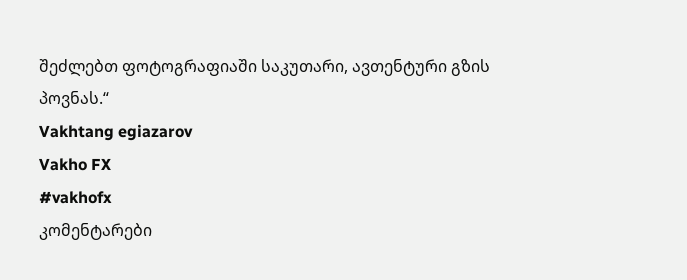შეძლებთ ფოტოგრაფიაში საკუთარი, ავთენტური გზის პოვნას.“
Vakhtang egiazarov
Vakho FX
#vakhofx
კომენტარები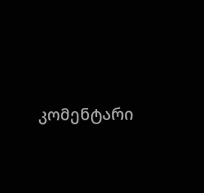კომენტარი